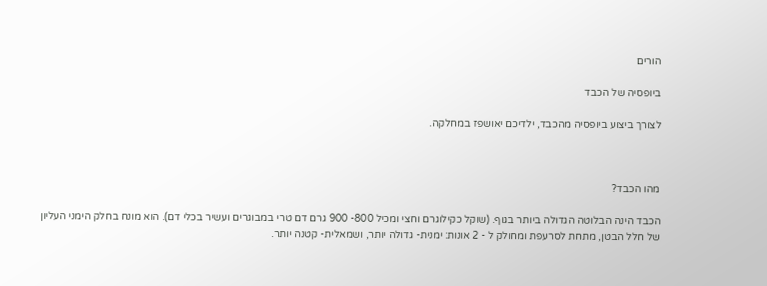הורים

ביופסיה של הכבד

לצורך ביצוע ביופסיה מהכבד, ילדיכם יאושפז במחלקה.



מהו הכבד?

הכבד הינה הבלוטה הגדולה ביותר בגוף. (שוקל כקילוגרם וחצי ומכיל 800- 900 גרם דם טרי במבוגרים ועשיר בכלי דם). הוא מונח בחלק הימני העליון של חלל הבטן, מתחת לסרעפת ומחולק ל - 2 אונות: ימנית- גדולה יותר, ושמאלית- קטנה יותר.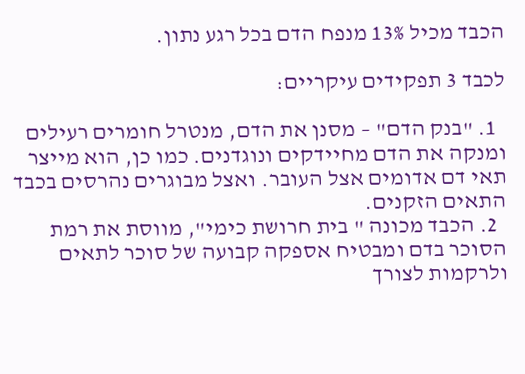הכבד מכיל 13% מנפח הדם בכל רגע נתון.

לכבד 3 תפקידים עיקריים:

  1. "בנק הדם" – מסנן את הדם, מנטרל חומרים רעילים ומנקה את הדם מחיידקים ונוגדנים. כמו כן, הוא מייצר תאי דם אדומים אצל העובר. ואצל מבוגרים נהרסים בכבד התאים הזקנים.
  2. הכבד מכונה " בית חרושת כימי", מווסת את רמת הסוכר בדם ומבטיח אספקה קבועה של סוכר לתאים ולרקמות לצורך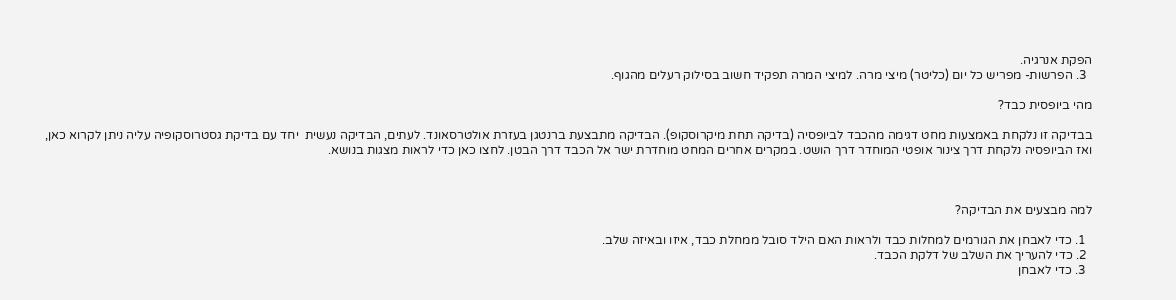הפקת אנרגיה.
  3. הפרשות- מפריש כל יום (כליטר) מיצי מרה. למיצי המרה תפקיד חשוב בסילוק רעלים מהגוף.

מהי ביופסית כבד?

בבדיקה זו נלקחת באמצעות מחט דגימה מהכבד לביופסיה (בדיקה תחת מיקרוסקופ). הבדיקה מתבצעת ברנטגן בעזרת אולטרסאונד. לעתים, הבדיקה נעשית  יחד עם בדיקת גסטרוסקופיה עליה ניתן לקרוא כאן, ואז הביופסיה נלקחת דרך צינור אופטי המוחדר דרך הושט. במקרים אחרים המחט מוחדרת ישר אל הכבד דרך הבטן. לחצו כאן כדי לראות מצגות בנושא.



למה מבצעים את הבדיקה?

  1. כדי לאבחן את הגורמים למחלות כבד ולראות האם הילד סובל ממחלת כבד, איזו ובאיזה שלב.
  2. כדי להעריך את השלב של דלקת הכבד.
  3. כדי לאבחן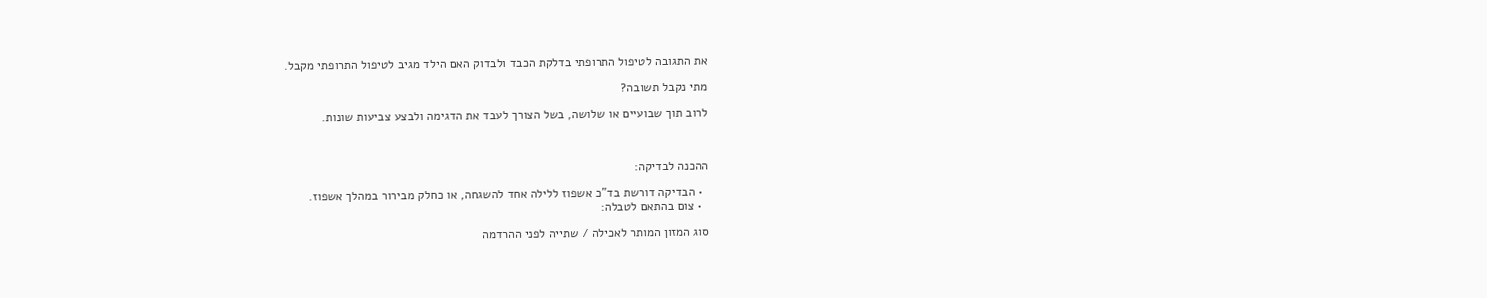את התגובה לטיפול התרופתי בדלקת הכבד ולבדוק האם הילד מגיב לטיפול התרופתי מקבל.

מתי נקבל תשובה?

לרוב תוך שבועיים או שלושה, בשל הצורך לעבד את הדגימה ולבצע צביעות שונות.



ההכנה לבדיקה:

  • הבדיקה דורשת בד"כ אשפוז ללילה אחד להשגחה, או כחלק מבירור במהלך אשפוז.
  • צום בהתאם לטבלה:

סוג המזון המותר לאכילה / שתייה לפני ההרדמה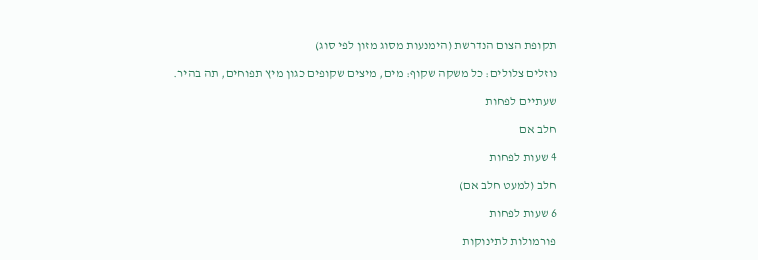תקופת הצום הנדרשת (הימנעות מסוג מזון לפי סוג)

נוזלים צלולים: כל משקה שקוף: מים, מיצים שקופים כגון מיץ תפוחים, תה בהיר.

שעתיים לפחות

חלב אם

4 שעות לפחות

חלב (למעט חלב אם)

6 שעות לפחות

פורמולות לתינוקות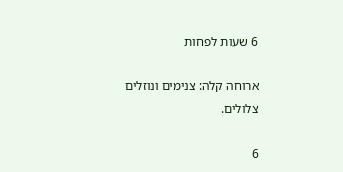6 שעות לפחות

ארוחה קלה: צנימים ונוזלים צלולים.

6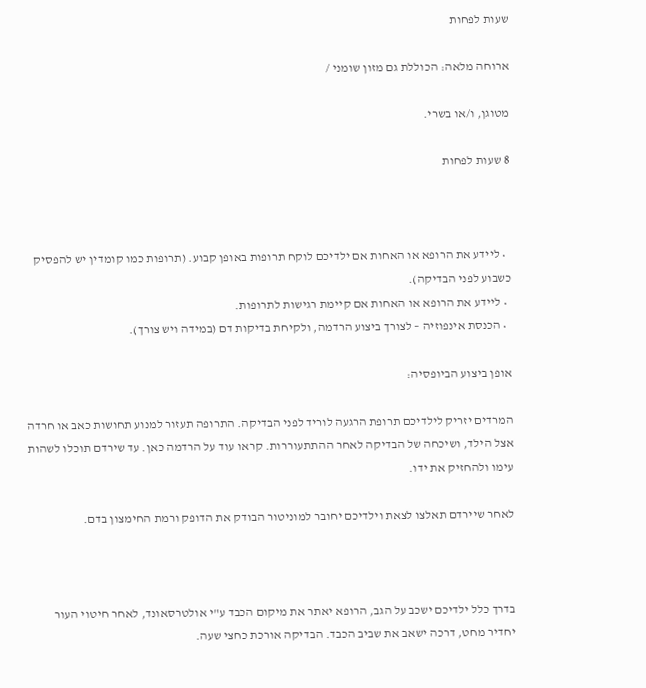שעות לפחות

ארוחה מלאה: הכוללת גם מזון שומני /

מטוגן, ו/או בשרי.

8 שעות לפחות



  • ליידע את הרופא או האחות אם ילדיכם לוקח תרופות באופן קבוע. (תרופות כמו קומדין יש להפסיק כשבוע לפני הבדיקה).
  • ליידע את הרופא או האחות אם קיימת רגישות לתרופות.
  • הכנסת אינפוזיה – לצורך ביצוע הרדמה, ולקיחת בדיקות דם (במידה ויש צורך).

אופן ביצוע הביופסיה:

המרדים יזריק לילדיכם תרופת הרגעה לוריד לפני הבדיקה. התרופה תעזור למנוע תחושות כאב או חרדה אצל הילד, ושיכחה של הבדיקה לאחר ההתתעוררות. קראו עוד על הרדמה כאן. עד שירדם תוכלו לשהות עימו ולהחזיק את ידו.

לאחר שיירדם תאלצו לצאת וילדיכם יחובר למוניטור הבודק את הדופק ורמת החימצון בדם.



בדרך כלל ילדיכם ישכב על הגב, הרופא יאתר את מיקום הכבד ע"י אולטרסאונד, לאחר חיטוי העור יחדיר מחט, דרכה ישאב את שביב הכבד. הבדיקה אורכת כחצי שעה.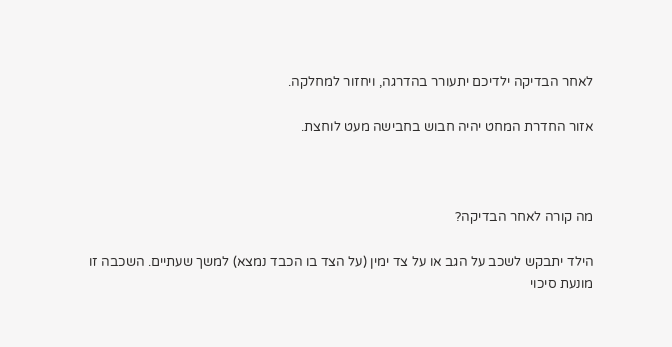לאחר הבדיקה ילדיכם יתעורר בהדרגה, ויחזור למחלקה.

אזור החדרת המחט יהיה חבוש בחבישה מעט לוחצת.



מה קורה לאחר הבדיקה?

הילד יתבקש לשכב על הגב או על צד ימין (על הצד בו הכבד נמצא) למשך שעתיים. השכבה זו מונעת סיכוי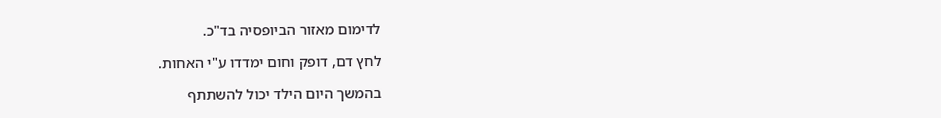לדימום מאזור הביופסיה בד"כ.

לחץ דם, דופק וחום ימדדו ע"י האחות.

בהמשך היום הילד יכול להשתתף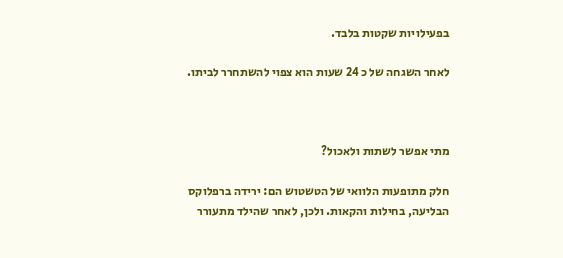בפעילויות שקטות בלבד.

לאחר השגחה של כ 24 שעות הוא צפוי להשתחרר לביתו.



מתי אפשר לשתות ולאכול?

חלק מתופעות הלוואי של הטשטוש הם: ירידה ברפלוקס הבליעה, בחילות והקאות. ולכן, לאחר שהילד מתעורר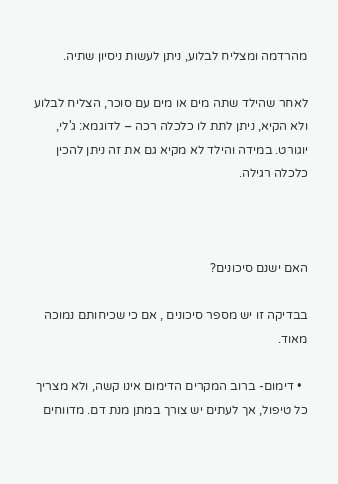מהרדמה ומצליח לבלוע, ניתן לעשות ניסיון שתיה.

לאחר שהילד שתה מים או מים עם סוכר, הצליח לבלוע ולא הקיא, ניתן לתת לו כלכלה רכה – לדוגמא: ג'לי, יוגורט. במידה והילד לא מקיא גם את זה ניתן להכין כלכלה רגילה.



האם ישנם סיכונים?

בבדיקה זו יש מספר סיכונים , אם כי שכיחותם נמוכה מאוד.

  • דימום- ברוב המקרים הדימום אינו קשה, ולא מצריך כל טיפול, אך לעתים יש צורך במתן מנת דם. מדווחים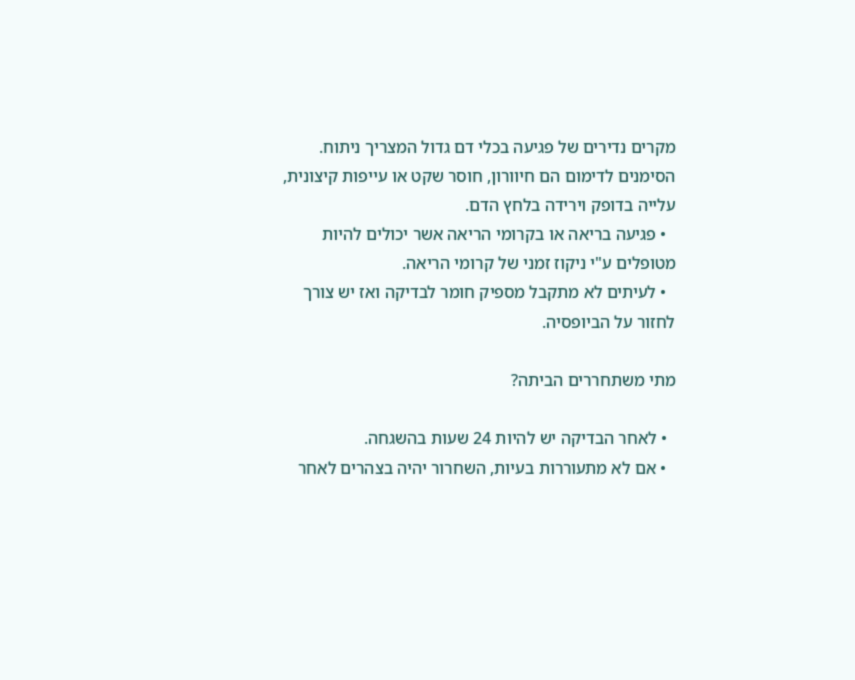מקרים נדירים של פגיעה בכלי דם גדול המצריך ניתוח. הסימנים לדימום הם חיוורון, חוסר שקט או עייפות קיצונית, עלייה בדופק וירידה בלחץ הדם.
  • פגיעה בריאה או בקרומי הריאה אשר יכולים להיות מטופלים ע"י ניקוז זמני של קרומי הריאה.
  • לעיתים לא מתקבל מספיק חומר לבדיקה ואז יש צורך לחזור על הביופסיה.

מתי משתחררים הביתה?

  • לאחר הבדיקה יש להיות 24 שעות בהשגחה.
  • אם לא מתעוררות בעיות, השחרור יהיה בצהרים לאחר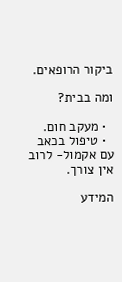ביקור הרופאים.

ומה בבית?

  • מעקב חום.
  • טיפול בכאב עם אקמול- לרוב אין צורך.

המידע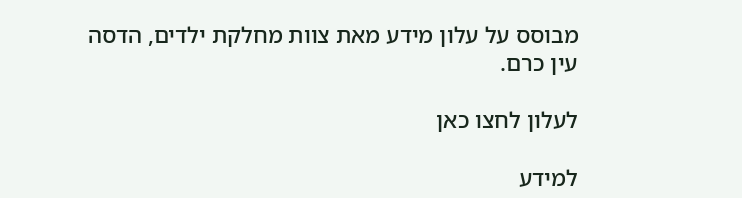מבוסס על עלון מידע מאת צוות מחלקת ילדים, הדסה עין כרם.

לעלון לחצו כאן

למידע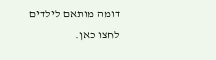דומה מותאם לילדים לחצו כאן.